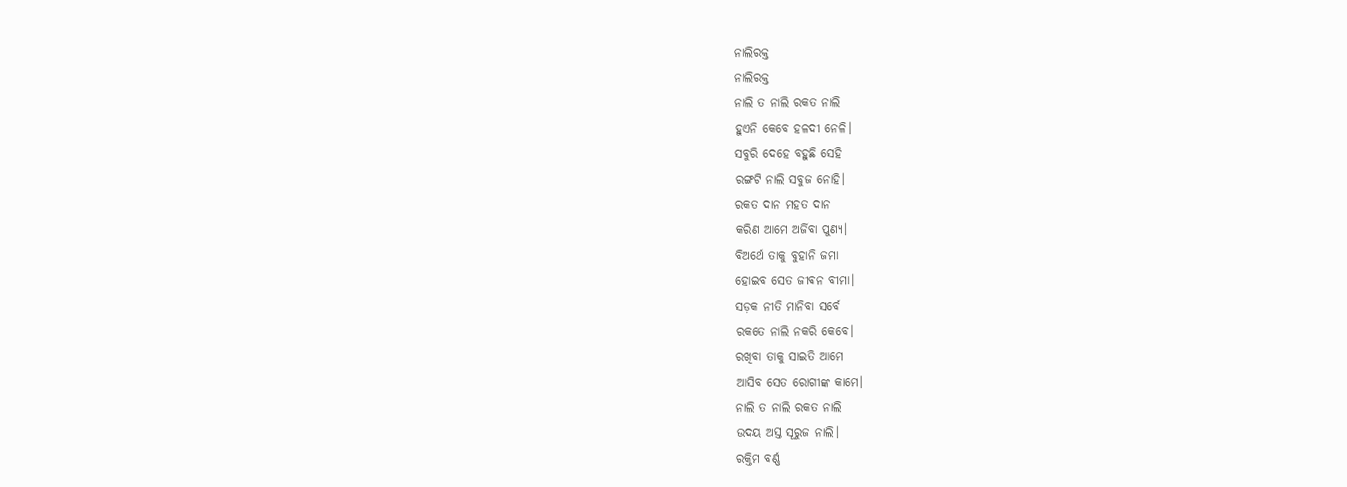ନାଲିରକ୍ତ
ନାଲିରକ୍ତ
ନାଲି ତ ନାଲି ରକତ ନାଲି
ହୁଏନି କେବେ ହଳଦୀ ନେଳି।
ସବୁରି ଦେହେ ବହୁଛି ସେହି
ରଙ୍ଗଟି ନାଲି ସବୁଜ ନୋହି।
ରକତ ଦାନ ମହତ ଦାନ
କରିଣ ଆମେ ଅର୍ଜିବା ପୁଣ୍ୟ।
ବିଅର୍ଥେ ତାକୁ ବୁହାନି ଜମା
ହୋଇବ ସେତ ଜୀଵନ ବୀମା।
ସଡ଼କ ନୀତି ମାନିବା ସର୍ବେ
ରକତେ ନାଲି ନକରି କେବେ।
ରଖିବା ତାକୁ ସାଇତି ଆମେ
ଆସିବ ସେତ ରୋଗୀଙ୍କ କାମେ।
ନାଲି ତ ନାଲି ରକତ ନାଲି
ଉଦୟ ଅସ୍ତ ସୂରୁଜ ନାଲି।
ରକ୍ତିମ ବର୍ଣ୍ଣ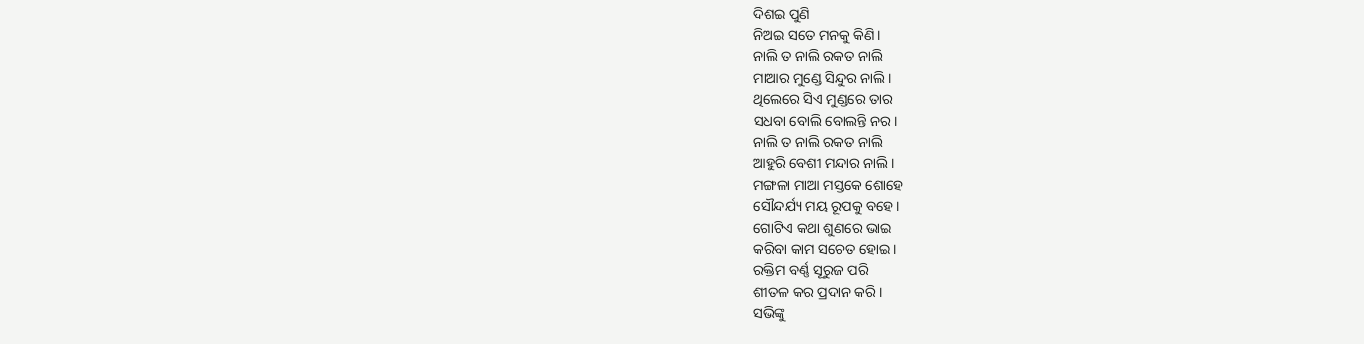ଦିଶଇ ପୁଣି
ନିଅଇ ସତେ ମନକୁ କିଣି।
ନାଲି ତ ନାଲି ରକତ ନାଲି
ମାଆର ମୁଣ୍ଡେ ସିନ୍ଦୁର ନାଲି।
ଥିଲେରେ ସିଏ ମୁଣ୍ଡରେ ତାର
ସଧବା ବୋଲି ବୋଲନ୍ତି ନର।
ନାଲି ତ ନାଲି ରକତ ନାଲି
ଆହୁରି ବେଶୀ ମନ୍ଦାର ନାଲି।
ମଙ୍ଗଳା ମାଆ ମସ୍ତକେ ଶୋହେ
ସୌନ୍ଦର୍ଯ୍ୟ ମୟ ରୂପକୁ ବହେ।
ଗୋଟିଏ କଥା ଶୁଣରେ ଭାଇ
କରିବା କାମ ସଚେତ ହୋଇ।
ରକ୍ତିମ ବର୍ଣ୍ଣ ସୂରୁଜ ପରି
ଶୀତଳ କର ପ୍ରଦାନ କରି।
ସଭିଙ୍କୁ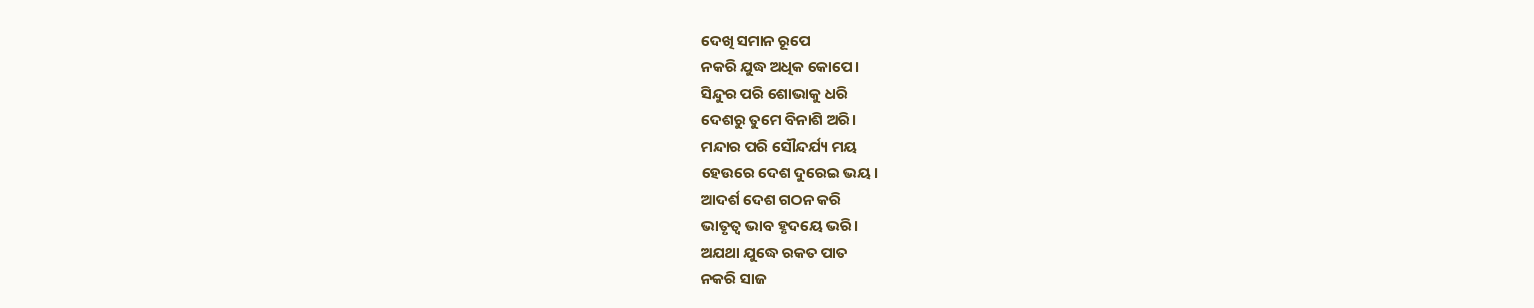ଦେଖି ସମାନ ରୂପେ
ନକରି ଯୁଦ୍ଧ ଅଧିକ କୋପେ।
ସିନ୍ଦୁର ପରି ଶୋଭାକୁ ଧରି
ଦେଶରୁ ତୁମେ ବିନାଶି ଅରି।
ମନ୍ଦାର ପରି ସୌନ୍ଦର୍ଯ୍ୟ ମୟ
ହେଉରେ ଦେଶ ଦୁରେଇ ଭୟ।
ଆଦର୍ଶ ଦେଶ ଗଠନ କରି
ଭାତୃତ୍ୱ ଭାବ ହୃଦୟେ ଭରି।
ଅଯଥା ଯୁଦ୍ଧେ ରକତ ପାତ
ନକରି ସାଜ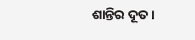ଶାନ୍ତିର ଦୂତ।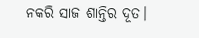ନକରି ସାଜ ଶାନ୍ତିର ଦୂତ।